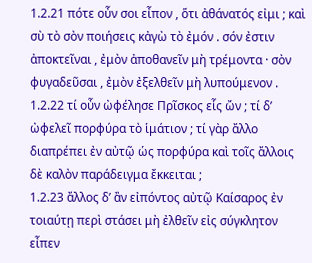1.2.21 πότε οὖν σοι εἶπον , ὅτι ἀθάνατός εἰμι ; καὶ σὺ τὸ σὸν ποιήσεις κἀγὼ τὸ ἐμόν . σόν ἐστιν ἀποκτεῖναι , ἐμὸν ἀποθανεῖν μὴ τρέμοντα · σὸν φυγαδεῦσαι , ἐμὸν ἐξελθεῖν μὴ λυπούμενον .
1.2.22 τί οὖν ὠφέλησε Πρῖσκος εἷς ὤν ; τί δʹ ὠφελεῖ πορφύρα τὸ ἱμάτιον ; τί γὰρ ἄλλο διαπρέπει ἐν αὐτῷ ὡς πορφύρα καὶ τοῖς ἄλλοις δὲ καλὸν παράδειγμα ἔκκειται ;
1.2.23 ἄλλος δʹ ἂν εἰπόντος αὐτῷ Καίσαρος ἐν τοιαύτῃ περὶ στάσει μὴ ἐλθεῖν εἰς σύγκλητον εἶπεν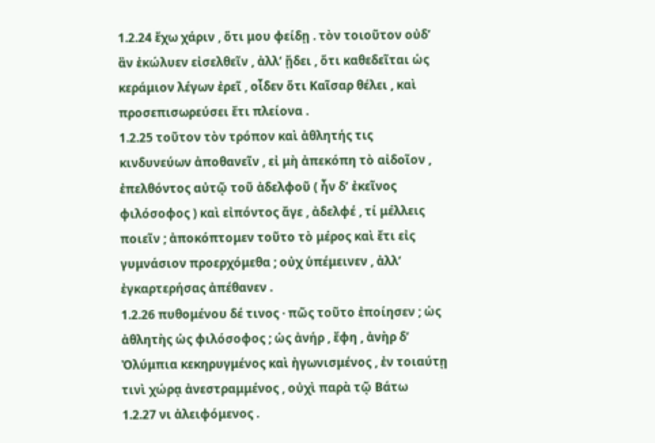1.2.24 ἔχω χάριν , ὅτι μου φείδῃ . τὸν τοιοῦτον οὐδʹ ἂν ἐκώλυεν εἰσελθεῖν , ἀλλʹ ᾔδει , ὅτι καθεδεῖται ὡς κεράμιον λέγων ἐρεῖ , οἶδεν ὅτι Καῖσαρ θέλει , καὶ προσεπισωρεύσει ἔτι πλείονα .
1.2.25 τοῦτον τὸν τρόπον καὶ ἀθλητής τις κινδυνεύων ἀποθανεῖν , εἰ μὴ ἀπεκόπη τὸ αἰδοῖον , ἐπελθόντος αὐτῷ τοῦ ἀδελφοῦ ( ἦν δʹ ἐκεῖνος φιλόσοφος ) καὶ εἰπόντος ἄγε , ἀδελφέ , τί μέλλεις ποιεῖν ; ἀποκόπτομεν τοῦτο τὸ μέρος καὶ ἔτι εἰς γυμνάσιον προερχόμεθα ; οὐχ ὑπέμεινεν , ἀλλʹ ἐγκαρτερήσας ἀπέθανεν .
1.2.26 πυθομένου δέ τινος · πῶς τοῦτο ἐποίησεν ; ὡς ἀθλητὴς ὡς φιλόσοφος ; ὡς ἀνήρ , ἔφη , ἀνὴρ δʹ Ὀλύμπια κεκηρυγμένος καὶ ἠγωνισμένος , ἐν τοιαύτῃ τινὶ χώρᾳ ἀνεστραμμένος , οὐχὶ παρὰ τῷ Βάτω
1.2.27 νι ἀλειφόμενος .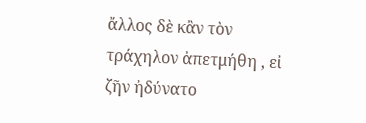ἄλλος δὲ κἂν τὸν τράχηλον ἀπετμήθη , εἰ ζῆν ἠδύνατο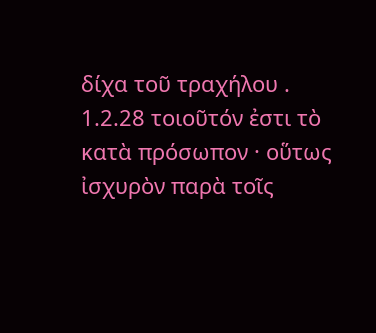δίχα τοῦ τραχήλου .
1.2.28 τοιοῦτόν ἐστι τὸ κατὰ πρόσωπον · οὕτως ἰσχυρὸν παρὰ τοῖς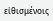εἰθισμένοις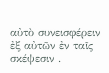αὐτὸ συνεισφέρειν ἐξ αὐτῶν ἐν ταῖς σκέψεσιν .